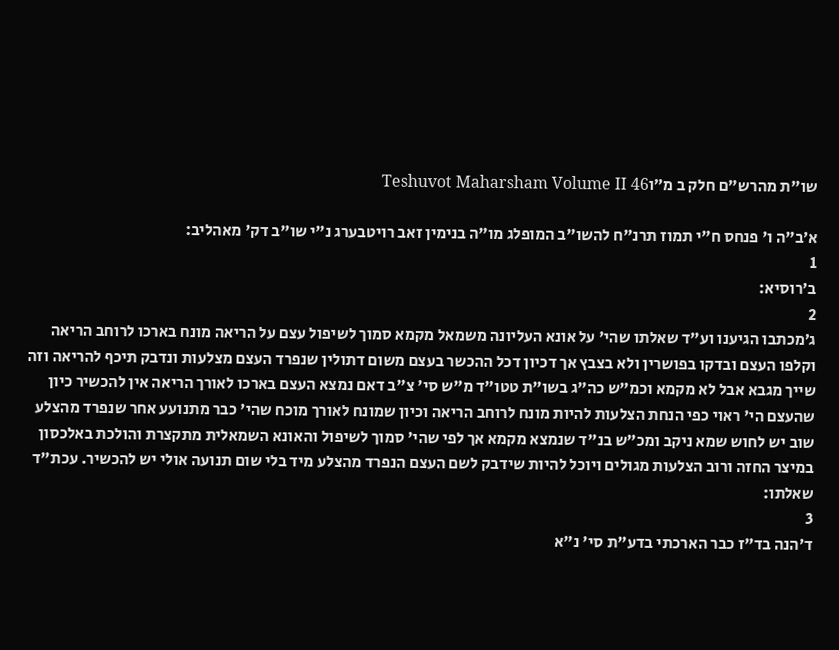שו"ת מהרש"ם חלק ב מ״וTeshuvot Maharsham Volume II 46

א׳ב"ה ו' פנחס ח"י תמוז תרנ"ח להשו"ב המופלג מו"ה בנימין זאב רויטבערג נ"י שו"ב דק' מאהליב:
1
ב׳רוסיא:
2
ג׳מכתבו הגיענו וע"ד שאלתו שהי' על אונא העליונה משמאל מקמא סמוך לשיפול עצם על הריאה מונח בארכו לרוחב הריאה וקלפו העצם ובדקו בפושרין ולא בצבץ אך דכיון דכל ההכשר בעצם משום דתולין שנפרד העצם מצלעות ונדבק תיכף להריאה וזה שייך מגבא אבל לא מקמא וכמ"ש כה"ג בשו"ת טטו"ד מ"ש סי' צ"ב דאם נמצא העצם בארכו לאורך הריאה אין להכשיר כיון שהעצם הי' ראוי כפי הנחת הצלעות להיות מונח לרוחב הריאה וכיון שמונח לאורך מוכח שהי' כבר מתנועע אחר שנפרד מהצלע שוב יש לחוש שמא ניקב ומכ"ש בנ"ד שנמצא מקמא אך לפי שהי' סמוך לשיפול והאונא השמאלית מתקצרת והולכת באלכסון במיצר החזה ורוב הצלעות מגולים ויוכל להיות שידבק לשם העצם הנפרד מהצלע מיד בלי שום תנועה אולי יש להכשיר. עכת"ד שאלתו:
3
ד׳הנה בד"ז כבר הארכתי בדע"ת סי' נ"א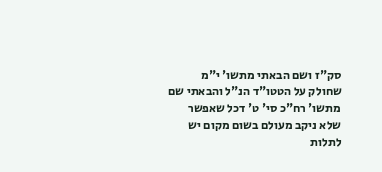סק"ז ושם הבאתי מתשו' י"מ שחולק על הטטו"ד הנ"ל והבאתי שם מתשו' רח"כ סי' ט' דכל שאפשר שלא ניקב מעולם בשום מקום יש לתלות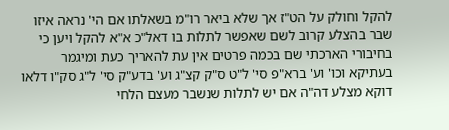להקל וחולק על הט"ז אך שלא ביאר רו"מ בשאלתו אם הי' נראה איזו שבר בהצלע קרוב לשם שאפשר לתלות בו דאל"כ א"א להקל ויען כי בחיבורי הארכתי שם בכמה פרטים אין עת להאריך כעת ומיגמר בעתיקא וכו' וע' ברא"פ סי' ל"ט ס"ק קצ"ג וע' בדע"ק סי' ל"ג סק"ו דלאו דוקא מצלע דה"ה אם יש לתלות שנשבר מעצם הלחי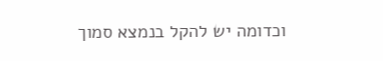וכדומה יש להקל בנמצא סמוך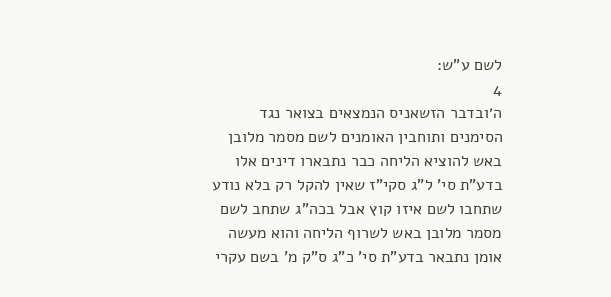לשם ע"ש:
4
ה׳ובדבר הזשאניס הנמצאים בצואר נגד הסימנים ותוחבין האומנים לשם מסמר מלובן באש להוציא הליחה כבר נתבארו דינים אלו בדע"ת סי' ל"ג סקי"ז שאין להקל רק בלא נודע שתחבו לשם איזו קוץ אבל בכה"ג שתחב לשם מסמר מלובן באש לשרוף הליחה והוא מעשה אומן נתבאר בדע"ת סי' כ"ג ס"ק מ' בשם עקרי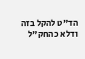הד"ט להקל בזה ודלא כהחק"ל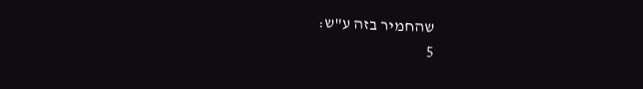שהחמיר בזה ע"ש:
5